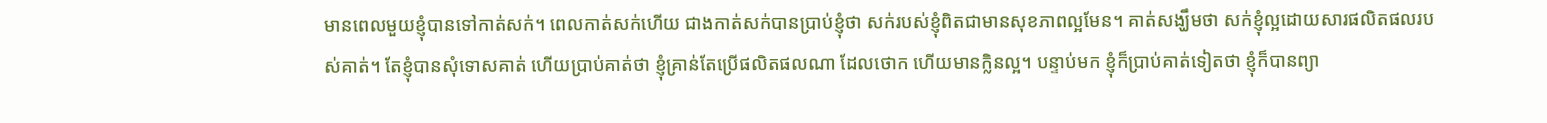មានពេលមួយខ្ញុំបានទៅកាត់សក់។ ពេលកាត់សក់ហើយ ជាងកាត់សក់បានប្រាប់ខ្ញុំថា សក់របស់ខ្ញុំពិតជាមានសុខភាពល្អមែន។ គាត់សង្ឃឹមថា សក់ខ្ញុំល្អដោយសារផលិតផលរបស់គាត់។ តែខ្ញុំបានសុំទោសគាត់ ហើយប្រាប់គាត់ថា ខ្ញុំគ្រាន់តែប្រើផលិតផលណា ដែលថោក ហើយមានក្លិនល្អ។ បន្ទាប់មក ខ្ញុំក៏ប្រាប់គាត់ទៀតថា ខ្ញុំក៏បានព្យា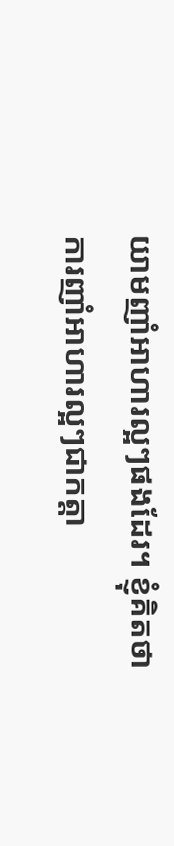យាមញាំអាហារល្អៗផងដែរ។ ខ្ញុំគិតថា ការញាំអាហារល្អៗជាកត្តា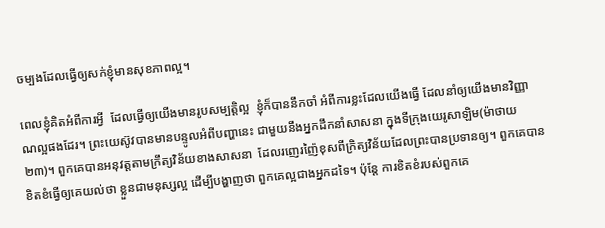ចម្បងដែលធ្វើឲ្យសក់ខ្ញុំមានសុខភាពល្អ។

ពេលខ្ញុំគិតអំពីការអ្វី  ដែលធ្វើឲ្យយើងមានរូបសម្បត្តិល្អ  ខ្ញុំក៏បាននឹកចាំ អំពីការខ្លះដែលយើងធ្វើ ដែលនាំឲ្យយើងមានវិញ្ញាណល្អផងដែរ។ ព្រះយេស៊ូវបានមានបន្ទូលអំពីបញ្ហានេះ ជាមួយនឹងអ្នកដឹកនាំសាសនា ក្នុងទីក្រុងយេរូសាឡិម(ម៉ាថាយ ២៣)។ ពួកគេបានអនុវត្តតាមក្រឹត្យវិន័យខាងសាសនា  ដែលរញេរញ៉ៃខុសពីក្រិត្យវិន័យដែលព្រះបានប្រទានឲ្យ។ ពួកគេបានខិតខំធ្វើឲ្យគេយល់ថា ខ្លួនជាមនុស្សល្អ ដើម្បីបង្ហាញថា ពួកគេល្អជាងអ្នកដទៃ។ ប៉ុន្តែ ការខិតខំរបស់ពួកគេ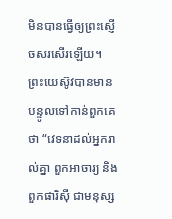មិនបានធ្វើឲ្យព្រះស្ញើចសរសើរឡើយ។ ព្រះយេស៊ូវបានមានបន្ទូលទៅកាន់ពួកគេថា “វេទនាដល់អ្នករាល់គ្នា ពួកអាចារ្យ និងពួកផារិស៊ី ជាមនុស្ស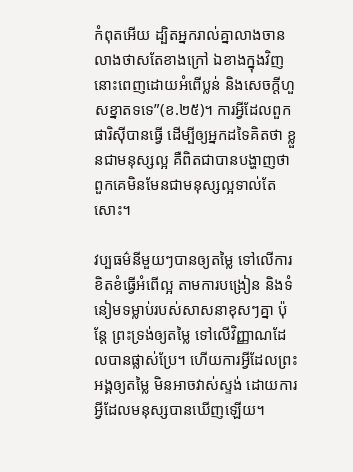កំពុតអើយ ដ្បិតអ្នករាល់គ្នាលាងចានលាងថាសតែខាងក្រៅ ឯខាងក្នុងវិញ នោះពេញដោយអំពើប្លន់ និងសេចក្តីហួសខ្នាតទទេ”(ខ.២៥)។ ការអ្វីដែលពួកផារិស៊ីបានធ្វើ ដើម្បីឲ្យអ្នកដទៃគិតថា ខ្លួនជាមនុស្សល្អ គឺពិតជាបានបង្ហាញថា ពួកគេមិនមែនជាមនុស្សល្អទាល់តែសោះ។

វប្បធម៌នីមួយៗបានឲ្យតម្លៃ ទៅលើការខិតខំធ្វើអំពើល្អ តាមការបង្រៀន និងទំនៀមទម្លាប់របស់សាសនាខុសៗគ្នា ប៉ុន្តែ ព្រះទ្រង់ឲ្យតម្លៃ ទៅលើវិញ្ញាណដែលបានផ្លាស់ប្រែ។ ហើយការអ្វីដែលព្រះអង្គឲ្យតម្លៃ មិនអាចវាស់ស្ទង់ ដោយការអ្វីដែលមនុស្សបានឃើញឡើយ។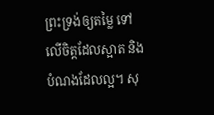ព្រះទ្រង់ឲ្យតម្លៃ ទៅលើចិត្តដែលស្អាត និងបំណងដែលល្អ។ សុ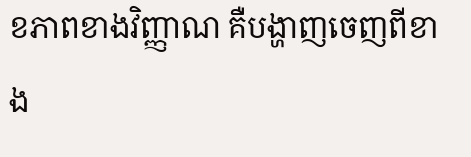ខភាពខាងវិញ្ញាណ គឺបង្ហាញចេញពីខាង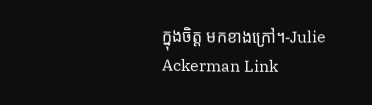ក្នុងចិត្ត មកខាងក្រៅ។-Julie Ackerman Link